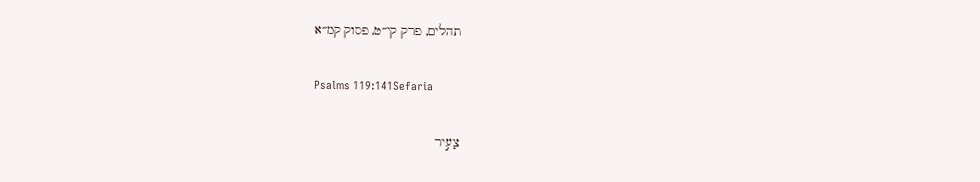תהלים, פרק קי״ט, פסוק קמ״א

Psalms 119:141Sefaria

צָעִ֣יר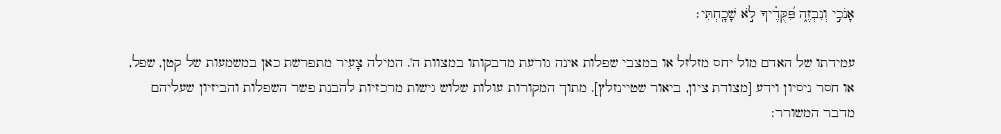אָנֹכִ֣י וְנִבְזֶ֑ה פִּ֝קֻּדֶ֗יךָ לֹ֣א שָׁכָֽחְתִּי׃

עמידתו של האדם מול יחס מזלזל או במצבי שפלות אינה גורעת מדבקותו במצוות ה'. המילה צָעִיר מתפרשת כאן במשמעות של קטן, שפל, או חסר ניסיון וידע [מצודת ציון, ביאור שטיינזלץ]. מתוך המקורות עולות שלוש גישות מרכזיות להבנת פשר השפלות והביזיון שעליהם מדבר המשורר: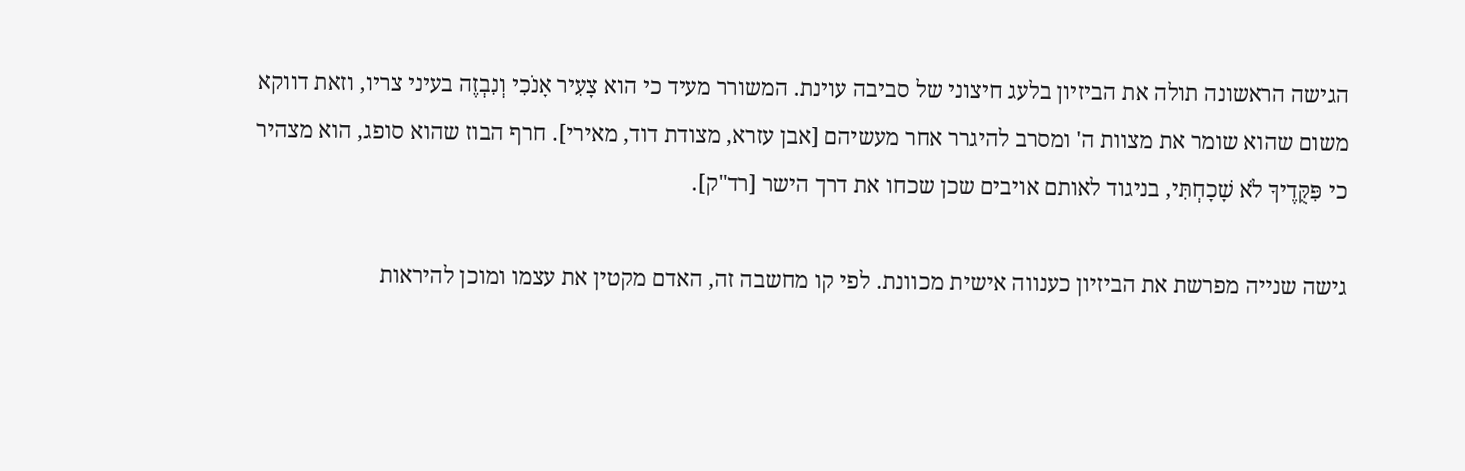הגישה הראשונה תולה את הביזיון בלעג חיצוני של סביבה עוינת. המשורר מעיד כי הוא צָעִיר אָנֹכִי וְנִבְזֶה בעיני צריו, וזאת דווקא משום שהוא שומר את מצוות ה' ומסרב להיגרר אחר מעשיהם [אבן עזרא, מצודת דוד, מאירי]. חרף הבוז שהוא סופג, הוא מצהיר כי פִּקֻּדֶיךָ לֹא שָׁכָחְתִּי, בניגוד לאותם אויבים שכן שכחו את דרך הישר [רד"ק].

גישה שנייה מפרשת את הביזיון כענווה אישית מכוונת. לפי קו מחשבה זה, האדם מקטין את עצמו ומוכן להיראות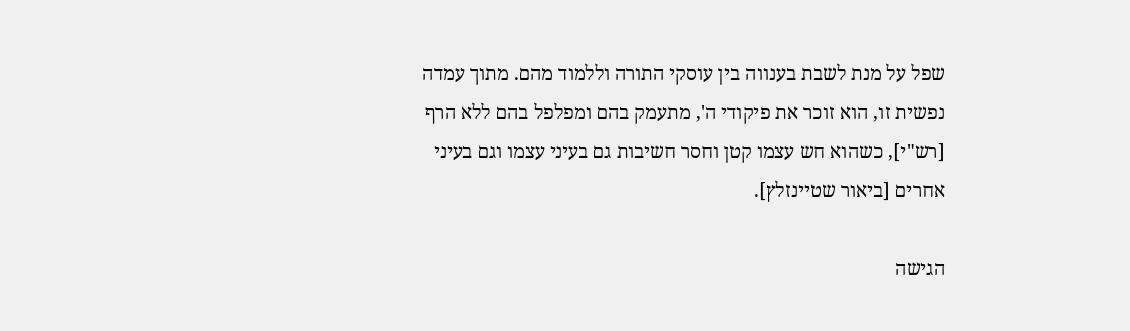שפל על מנת לשבת בענווה בין עוסקי התורה וללמוד מהם. מתוך עמדה נפשית זו, הוא זוכר את פיקודי ה', מתעמק בהם ומפלפל בהם ללא הרף [רש"י], כשהוא חש עצמו קטן וחסר חשיבות גם בעיני עצמו וגם בעיני אחרים [ביאור שטיינזלץ].

הגישה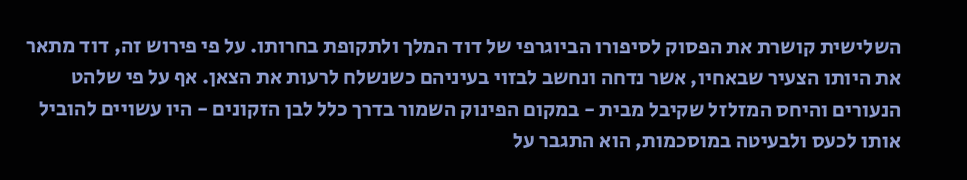השלישית קושרת את הפסוק לסיפורו הביוגרפי של דוד המלך ולתקופת בחרותו. על פי פירוש זה, דוד מתאר את היותו הצעיר שבאחיו, אשר נדחה ונחשב לבזוי בעיניהם כשנשלח לרעות את הצאן. אף על פי שלהט הנעורים והיחס המזלזל שקיבל מבית - במקום הפינוק השמור בדרך כלל לבן הזקונים - היו עשויים להוביל אותו לכעס ולבעיטה במוסכמות, הוא התגבר על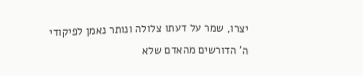יצרו, שמר על דעתו צלולה ונותר נאמן לפיקודי ה' הדורשים מהאדם שלא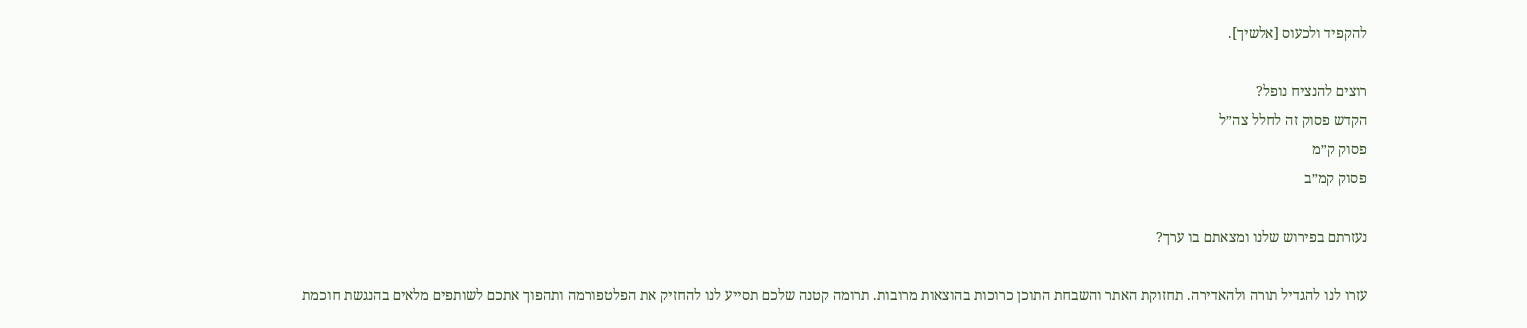להקפיד ולכעוס [אלשיך].

רוצים להנציח נופל?
הקדש פסוק זה לחלל צה״ל
פסוק ק״מ
פסוק קמ״ב

נעזרתם בפירוש שלנו ומצאתם בו ערך?

עזרו לנו להגדיל תורה ולהאדירה. תחזוקת האתר והשבחת התוכן כרוכות בהוצאות מרובות. תרומה קטנה שלכם תסייע לנו להחזיק את הפלטפורמה ותהפוך אתכם לשותפים מלאים בהנגשת חוכמת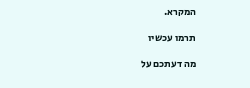המקרא.

תרמו עכשיו

מה דעתכם על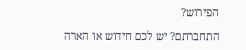הפירוש?

התחברתם? יש לכם חידוש או הארה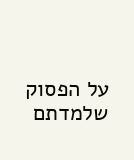על הפסוק שלמדתם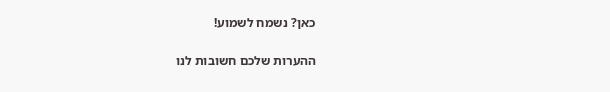כאן? נשמח לשמוע!

ההערות שלכם חשובות לנו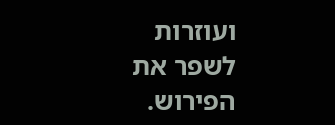ועוזרות לשפר את הפירוש.